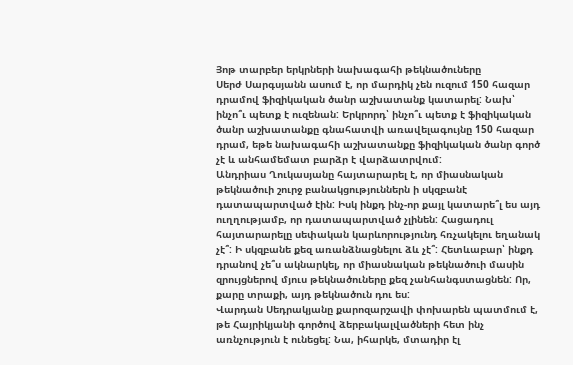Յոթ տարբեր երկրների նախագահի թեկնածուները
Սերժ Սարգսյանն ասում է, որ մարդիկ չեն ուզում 150 հազար դրամով ֆիզիկական ծանր աշխատանք կատարել: Նախ՝ ինչո՞ւ պետք է ուզենան: Երկրորդ՝ ինչո՞ւ պետք է ֆիզիկական ծանր աշխատանքը գնահատվի առավելագույնը 150 հազար դրամ, եթե նախագահի աշխատանքը ֆիզիկական ծանր գործ չէ և անհամեմատ բարձր է վարձատրվում:
Անդրիաս Ղուկասյանը հայտարարել է, որ միասնական թեկնածուի շուրջ բանակցություններն ի սկզբանէ դատապարտված էին: Իսկ ինքդ ինչ-որ քայլ կատարե՞լ ես այդ ուղղությամբ, որ դատապարտված չլինեն: Հացադուլ հայտարարելը սեփական կարևորությունդ հռչակելու եղանակ չէ՞: Ի սկզբանե քեզ առանձնացնելու ձև չէ՞: Հետևաբար՝ ինքդ դրանով չե՞ս ակնարկել, որ միասնական թեկնածուի մասին զրույցներով մյուս թեկնածուները քեզ չանհանգստացնեն: Որ, քարը տրաքի, այդ թեկնածուն դու ես:
Վարդան Սեդրակյանը քարոզարշավի փոխարեն պատմում է, թե Հայրիկյանի գործով ձերբակալվածների հետ ինչ առնչություն է ունեցել: Նա, իհարկե, մտադիր էլ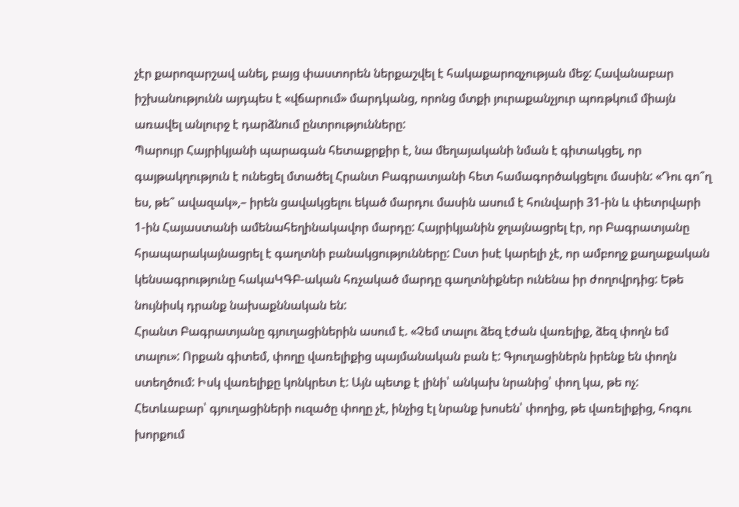չէր քարոզարշավ անել, բայց փաստորեն ներքաշվել է հակաքարոզչության մեջ: Հավանաբար իշխանությունն այդպես է «վճարում» մարդկանց, որոնց մտքի յուրաքանչյուր պոռթկում միայն առավել անլուրջ է դարձնում ընտրությունները:
Պարույր Հայրիկյանի պարագան հետաքրքիր է, նա մեղայականի նման է գիտակցել, որ գայթակղություն է ունեցել մտածել Հրանտ Բագրատյանի հետ համագործակցելու մասին: «Դու գո՞ղ ես, թե՞ ավազակ»,– իրեն ցավակցելու եկած մարդու մասին ասում է հունվարի 31-ին և փետրվարի 1-ին Հայաստանի ամենահեղինակավոր մարդը: Հայրիկյանին ջղայնացրել էր, որ Բագրատյանը հրապարակայնացրել է գաղտնի բանակցությունները: Ըստ իսէ կարելի չէ, որ ամբողջ քաղաքական կենսագրությունը հակաԿԳԲ-ական հռչակած մարդը գաղտնիքներ ունենա իր ժողովրդից: Եթե նույնիսկ դրանք նախաքննական են:
Հրանտ Բագրատյանը գյուղացիներին ասում է. «Չեմ տալու ձեզ էժան վառելիք, ձեզ փողն եմ տալու»: Որքան գիտեմ, փողը վառելիքից պայմանական բան է: Գյուղացիներն իրենք են փողն ստեղծում: Իսկ վառելիքը կոնկրետ է: Այն պետք է լինի՝ անկախ նրանից՝ փող կա, թե ոչ: Հետևաբար՝ գյուղացիների ուզածը փողը չէ, ինչից էլ նրանք խոսեն՝ փողից, թե վառելիքից, հոգու խորքում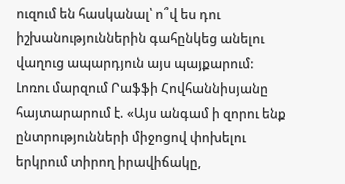ուզում են հասկանալ՝ ո՞վ ես դու իշխանություններին գահընկեց անելու վաղուց ապարդյուն այս պայքարում:
Լոռու մարզում Րաֆֆի Հովհաննիսյանը հայտարարում է. «Այս անգամ ի զորու ենք ընտրությունների միջոցով փոխելու երկրում տիրող իրավիճակը,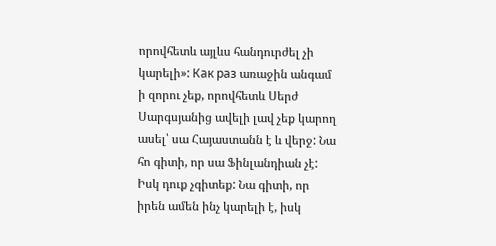որովհետև այլևս հանդուրժել չի կարելի»: Как раз առաջին անգամ ի զորու չեք, որովհետև Սերժ Սարգսյանից ավելի լավ չեք կարող ասել՝ սա Հայաստանն է և վերջ: Նա հո գիտի, որ սա Ֆինլանդիան չէ: Իսկ դուք չգիտեք: Նա գիտի, որ իրեն ամեն ինչ կարելի է, իսկ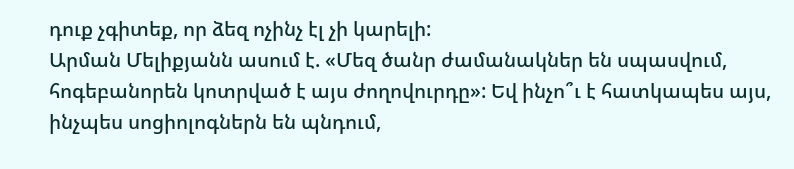դուք չգիտեք, որ ձեզ ոչինչ էլ չի կարելի:
Արման Մելիքյանն ասում է. «Մեզ ծանր ժամանակներ են սպասվում, հոգեբանորեն կոտրված է այս ժողովուրդը»: Եվ ինչո՞ւ է հատկապես այս, ինչպես սոցիոլոգներն են պնդում,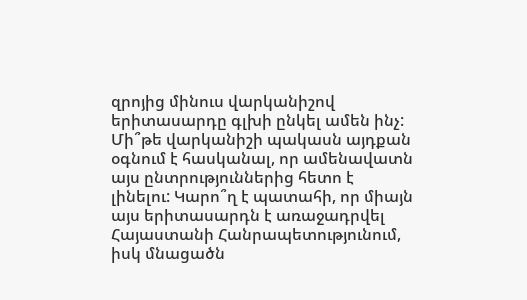զրոյից մինուս վարկանիշով երիտասարդը գլխի ընկել ամեն ինչ: Մի՞թե վարկանիշի պակասն այդքան օգնում է հասկանալ, որ ամենավատն այս ընտրություններից հետո է լինելու: Կարո՞ղ է պատահի, որ միայն այս երիտասարդն է առաջադրվել Հայաստանի Հանրապետությունում, իսկ մնացածն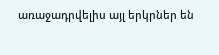առաջադրվելիս այլ երկրներ են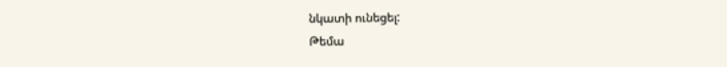նկատի ունեցել:
Թեմա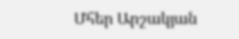Մհեր Արշակյան